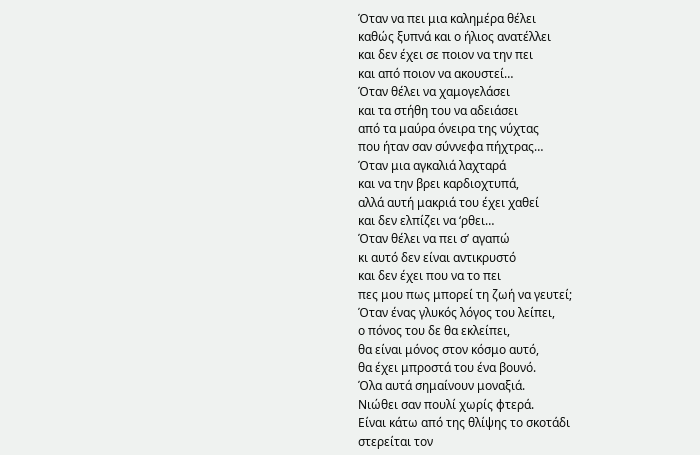Όταν να πει μια καλημέρα θέλει
καθώς ξυπνά και ο ήλιος ανατέλλει
και δεν έχει σε ποιον να την πει
και από ποιον να ακουστεί…
Όταν θέλει να χαμογελάσει
και τα στήθη του να αδειάσει
από τα μαύρα όνειρα της νύχτας
που ήταν σαν σύννεφα πήχτρας…
Όταν μια αγκαλιά λαχταρά
και να την βρει καρδιοχτυπά,
αλλά αυτή μακριά του έχει χαθεί
και δεν ελπίζει να ‘ρθει…
Όταν θέλει να πει σ’ αγαπώ
κι αυτό δεν είναι αντικρυστό
και δεν έχει που να το πει
πες μου πως μπορεί τη ζωή να γευτεί;
Όταν ένας γλυκός λόγος του λείπει,
ο πόνος του δε θα εκλείπει,
θα είναι μόνος στον κόσμο αυτό,
θα έχει μπροστά του ένα βουνό.
Όλα αυτά σημαίνουν μοναξιά.
Νιώθει σαν πουλί χωρίς φτερά.
Είναι κάτω από της θλίψης το σκοτάδι
στερείται τον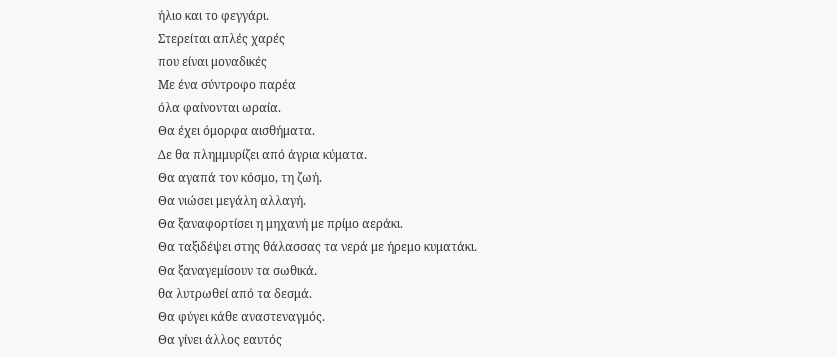ήλιο και το φεγγάρι.
Στερείται απλές χαρές
που είναι μοναδικές
Με ένα σύντροφο παρέα
όλα φαίνονται ωραία.
Θα έχει όμορφα αισθήματα.
Δε θα πλημμυρίζει από άγρια κύματα.
Θα αγαπά τον κόσμο, τη ζωή.
Θα νιώσει μεγάλη αλλαγή.
Θα ξαναφορτίσει η μηχανή με πρίμο αεράκι.
Θα ταξιδέψει στης θάλασσας τα νερά με ήρεμο κυματάκι.
Θα ξαναγεμίσουν τα σωθικά.
θα λυτρωθεί από τα δεσμά.
Θα φύγει κάθε αναστεναγμός.
Θα γίνει άλλος εαυτός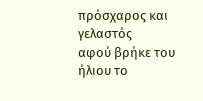πρόσχαρος και γελαστός
αφού βρήκε του ήλιου το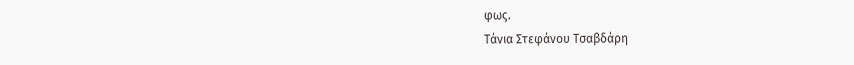φως.
Τάνια Στεφάνου Τσαβδάρη